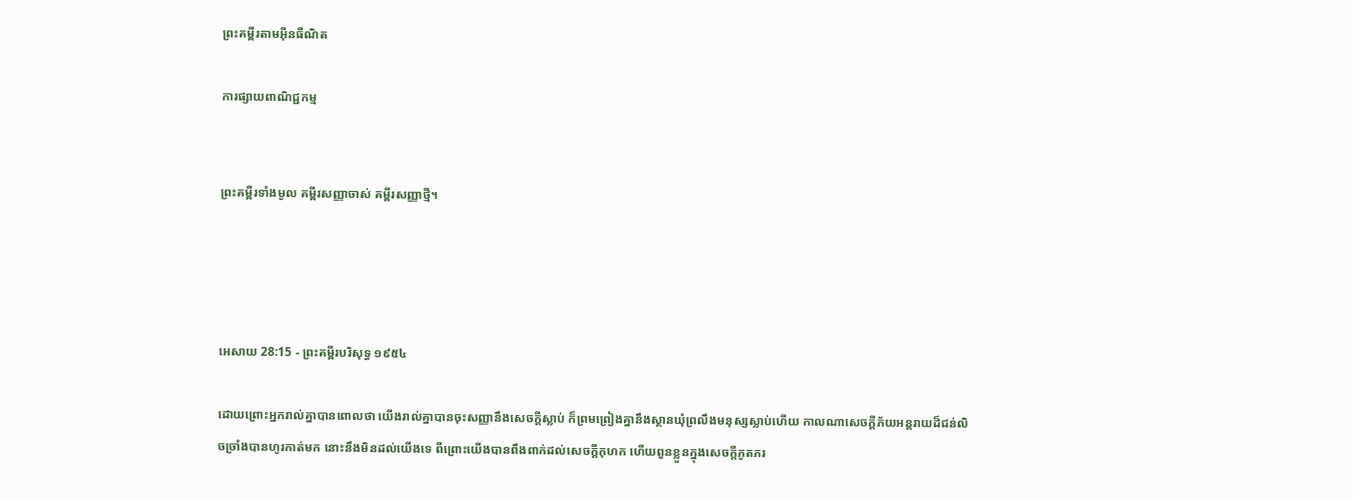ព្រះគម្ពីរតាមអ៊ីនធឺណិត

ការផ្សាយពាណិជ្ជកម្ម


ព្រះគម្ពីរទាំងមូល គម្ពីរសញ្ញាចាស់ គម្ពីរសញ្ញាថ្មី។




អេសាយ 28:15 - ព្រះគម្ពីរបរិសុទ្ធ ១៩៥៤

ដោយព្រោះអ្នករាល់គ្នាបានពោលថា យើងរាល់គ្នាបានចុះសញ្ញានឹងសេចក្ដីស្លាប់ ក៏ព្រម‌ព្រៀងគ្នានឹងស្ថានឃុំព្រលឹងមនុស្សស្លាប់ហើយ កាលណាសេចក្ដីភ័យអន្តរាយដ៏ជន់លិចច្រាំងបានហូរកាត់មក នោះនឹងមិនដល់យើងទេ ពីព្រោះយើងបានពឹង‌ពាក់ដល់សេចក្ដីកុហក ហើយពួនខ្លួនក្នុងសេចក្ដីភូត‌ភរ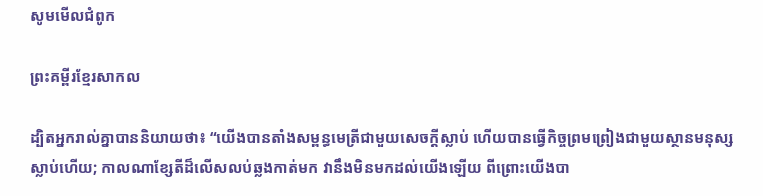សូមមើលជំពូក

ព្រះគម្ពីរខ្មែរសាកល

ដ្បិតអ្នករាល់គ្នាបាននិយាយថា៖ “យើងបានតាំងសម្ពន្ធមេត្រីជាមួយសេចក្ដីស្លាប់ ហើយបានធ្វើកិច្ចព្រមព្រៀងជាមួយស្ថានមនុស្សស្លាប់ហើយ; កាលណាខ្សែតីដ៏លើសលប់ឆ្លងកាត់មក វានឹងមិនមកដល់យើងឡើយ ពីព្រោះយើងបា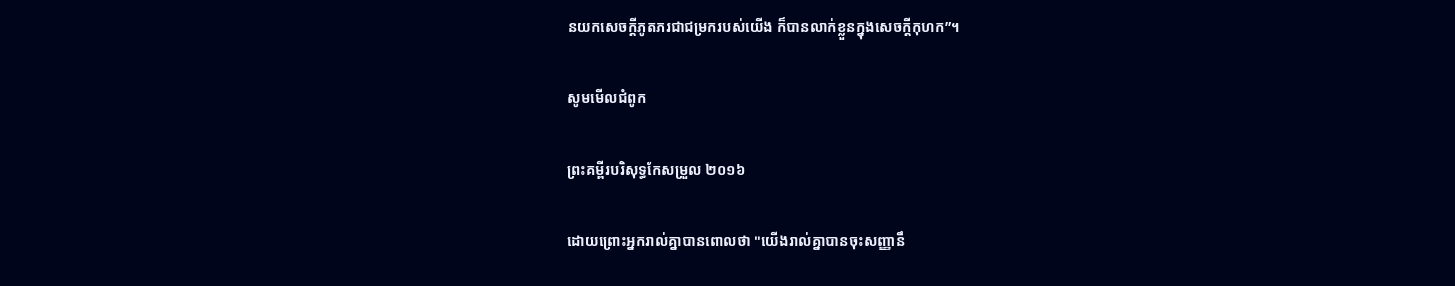នយកសេចក្ដីភូតភរជាជម្រករបស់យើង ក៏បានលាក់ខ្លួនក្នុងសេចក្ដីកុហក”។

សូមមើលជំពូក

ព្រះគម្ពីរបរិសុទ្ធកែសម្រួល ២០១៦

ដោយព្រោះអ្នករាល់គ្នាបានពោលថា "យើងរាល់គ្នាបានចុះសញ្ញានឹ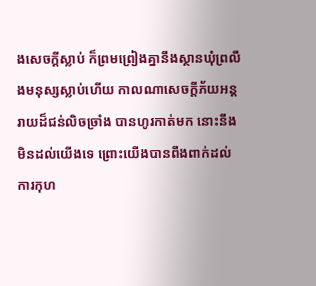ងសេចក្ដីស្លាប់ ក៏ព្រម‌ព្រៀងគ្នានឹងស្ថានឃុំព្រលឹងមនុស្សស្លាប់ហើយ កាលណាសេចក្ដីភ័យអន្តរាយដ៏ជន់លិចច្រាំង បានហូរកាត់មក នោះនឹងមិនដល់យើងទេ ព្រោះយើងបានពឹង‌ពាក់ដល់ការកុហ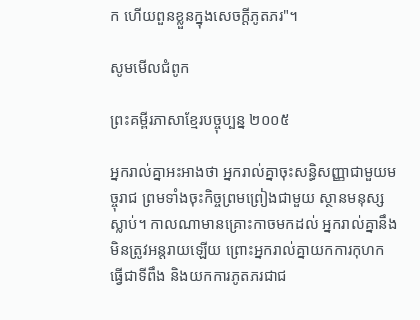ក ហើយពួនខ្លួនក្នុងសេចក្ដីភូត‌ភរ"។

សូមមើលជំពូក

ព្រះគម្ពីរភាសាខ្មែរបច្ចុប្បន្ន ២០០៥

អ្នករាល់គ្នាអះ‌អាងថា អ្នករាល់គ្នាចុះសន្ធិ‌សញ្ញាជាមួយមច្ចុរាជ ព្រមទាំងចុះកិច្ចព្រមព្រៀងជាមួយ ស្ថានមនុស្សស្លាប់។ កាលណាមានគ្រោះកាចមកដល់ អ្នករាល់គ្នានឹងមិនត្រូវអន្តរាយឡើយ ព្រោះអ្នករាល់គ្នាយកការកុហកធ្វើជាទីពឹង និងយកការភូត‌ភរជាជ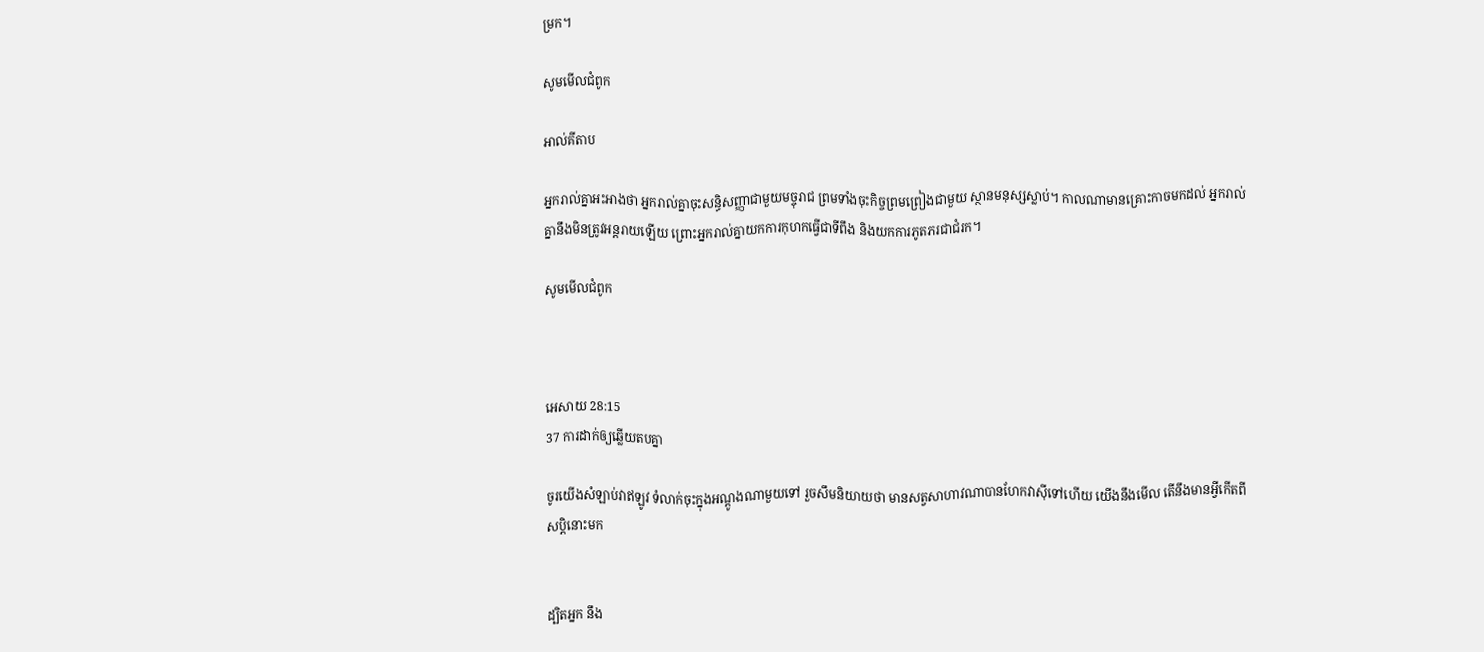ម្រក។

សូមមើលជំពូក

អាល់គីតាប

អ្នករាល់គ្នាអះ‌អាងថា អ្នករាល់គ្នាចុះសន្ធិ‌សញ្ញាជាមួយមច្ចុរាជ ព្រមទាំងចុះកិច្ចព្រមព្រៀងជាមួយ ស្ថានមនុស្សស្លាប់។ កាលណាមានគ្រោះកាចមកដល់ អ្នករាល់គ្នានឹងមិនត្រូវអន្តរាយឡើយ ព្រោះអ្នករាល់គ្នាយកការកុហកធ្វើជាទីពឹង និងយកការភូត‌ភរជាជំរក។

សូមមើលជំពូក



អេសាយ 28:15
37 ការដាក់ឲ្យឆ្លើយតបគ្នា

ចូរយើងសំឡាប់វាឥឡូវ ទំលាក់ចុះក្នុងអណ្តូងណាមួយទៅ រួចសឹមនិយាយថា មានសត្វសាហាវណាបានហែកវាស៊ីទៅហើយ យើងនឹងមើល តើនឹងមានអ្វីកើតពីសប្តិនោះមក


ដ្បិតអ្នក នឹង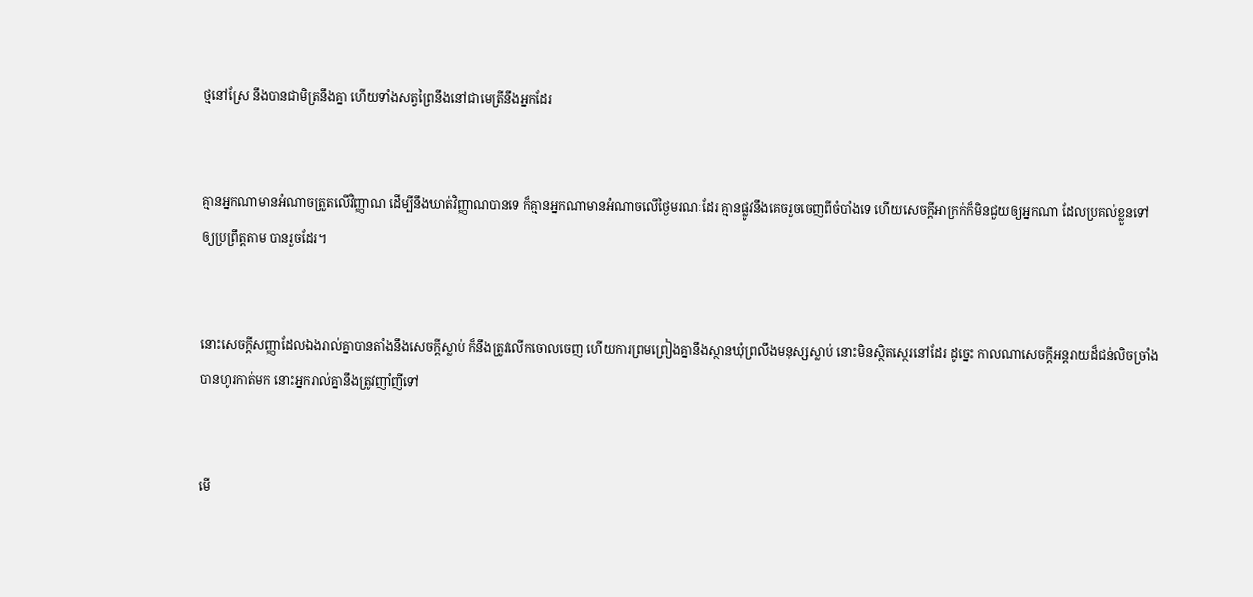ថ្មនៅស្រែ នឹងបានជាមិត្រនឹងគ្នា ហើយទាំងសត្វព្រៃនឹងនៅជាមេត្រីនឹងអ្នកដែរ


គ្មានអ្នកណាមានអំណាចត្រួតលើវិញ្ញាណ ដើម្បីនឹងឃាត់វិញ្ញាណបានទេ ក៏គ្មានអ្នកណាមានអំណាចលើថ្ងៃមរណៈដែរ គ្មានផ្លូវនឹងគេចរួចចេញពីចំបាំងទេ ហើយសេចក្ដីអាក្រក់ក៏មិនជួយឲ្យអ្នកណា ដែលប្រគល់ខ្លួនទៅឲ្យប្រព្រឹត្តតាម បានរួចដែរ។


នោះសេចក្ដីសញ្ញាដែលឯងរាល់គ្នាបានតាំងនឹងសេចក្ដីស្លាប់ ក៏នឹងត្រូវលើកចោលចេញ ហើយការព្រម‌ព្រៀងគ្នានឹងស្ថានឃុំព្រលឹងមនុស្សស្លាប់ នោះមិនស្ថិត‌ស្ថេរនៅដែរ ដូច្នេះ កាលណាសេចក្ដីអន្តរាយដ៏ជន់លិចច្រាំងបានហូរកាត់មក នោះអ្នករាល់គ្នានឹងត្រូវញាំ‌ញីទៅ


មើ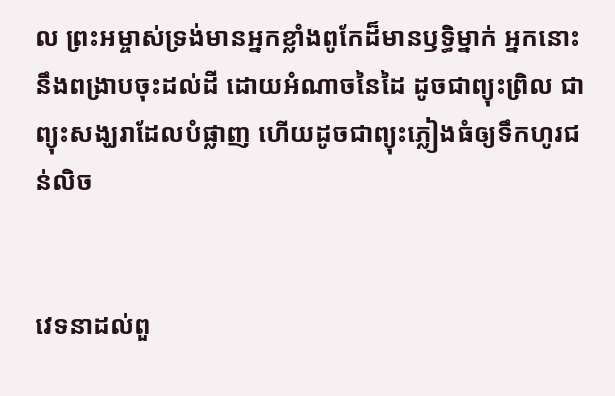ល ព្រះ‌អម្ចាស់ទ្រង់មានអ្នកខ្លាំងពូកែដ៏មានឫទ្ធិម្នាក់ អ្នកនោះនឹងពង្រាបចុះដល់ដី ដោយអំណាចនៃដៃ ដូចជាព្យុះ‌ព្រិល ជាព្យុះសង្ឃរាដែលបំផ្លាញ ហើយដូចជាព្យុះភ្លៀងធំឲ្យទឹកហូរជន់លិច


វេទនាដល់ពួ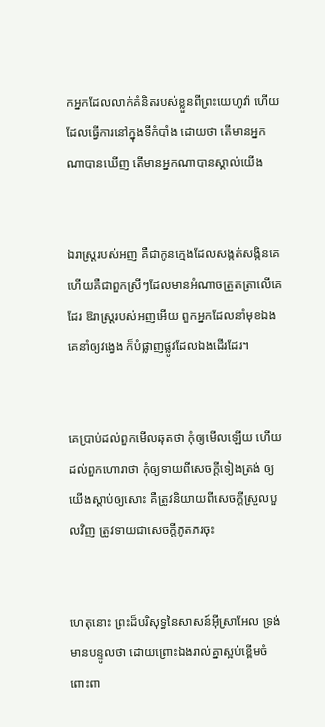កអ្នកដែលលាក់គំនិតរបស់ខ្លួនពីព្រះ‌យេហូវ៉ា ហើយដែលធ្វើការនៅក្នុងទីកំបាំង ដោយថា តើមានអ្នកណាបានឃើញ តើមានអ្នកណាបានស្គាល់យើង


ឯរាស្ត្ររបស់អញ គឺជាកូនក្មេងដែលសង្កត់‌សង្កិនគេ ហើយគឺជាពួកស្រីៗដែលមានអំណាចត្រួត‌ត្រាលើគេដែរ ឱរាស្ត្ររបស់អញអើយ ពួកអ្នកដែលនាំមុខឯង គេនាំឲ្យវង្វេង ក៏បំផ្លាញផ្លូវដែលឯងដើរដែរ។


គេប្រាប់ដល់ពួកមើល‌ឆុតថា កុំឲ្យមើលឡើយ ហើយដល់ពួកហោរាថា កុំឲ្យទាយពីសេចក្ដីទៀងត្រង់ ឲ្យយើងស្តាប់ឲ្យសោះ គឺត្រូវនិយាយពីសេចក្ដីស្រួល‌បួលវិញ ត្រូវទាយជាសេចក្ដីភូត‌ភរចុះ


ហេតុនោះ ព្រះដ៏បរិសុទ្ធនៃសាសន៍អ៊ីស្រាអែល ទ្រង់មានបន្ទូលថា ដោយព្រោះឯងរាល់គ្នាស្អប់ខ្ពើមចំពោះពា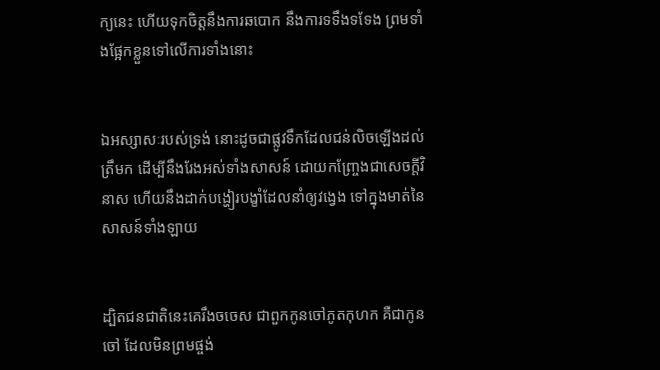ក្យនេះ ហើយទុកចិត្តនឹងការឆ‌បោក នឹងការទទឹង‌ទទែង ព្រមទាំងផ្អែកខ្លួនទៅលើការទាំងនោះ


ឯអស្សាសៈរបស់ទ្រង់ នោះដូចជាផ្លូវទឹកដែលជន់លិចឡើងដល់ត្រឹមក ដើម្បីនឹងរែងអស់ទាំងសាសន៍ ដោយកញ្ច្រែងជាសេចក្ដីវិនាស ហើយនឹងដាក់បង្ហៀរបង្ខាំដែលនាំឲ្យវង្វេង ទៅក្នុងមាត់នៃសាសន៍ទាំង‌ឡាយ


ដ្បិតជន‌ជាតិនេះគេរឹង‌ចចេស ជាពួកកូនចៅភូត‌កុហក គឺជាកូនចៅ ដែលមិនព្រមផ្ចង់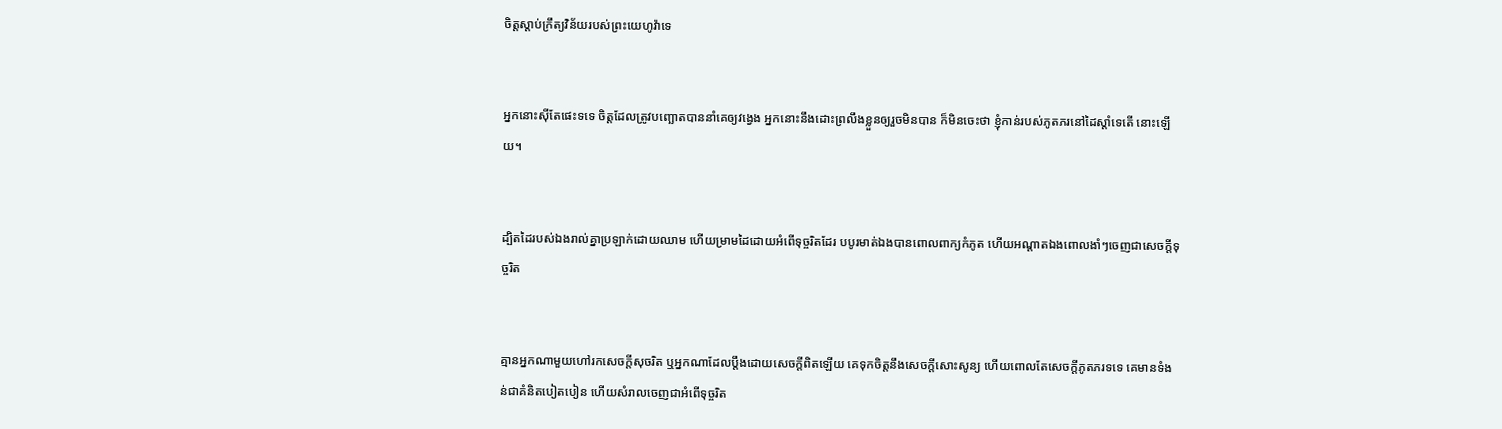ចិត្តស្តាប់ក្រឹត្យ‌វិន័យរបស់ព្រះ‌យេហូវ៉ាទេ


អ្នកនោះស៊ីតែផេះទទេ ចិត្តដែលត្រូវបញ្ឆោតបាននាំគេឲ្យវង្វេង អ្នកនោះនឹងដោះព្រលឹងខ្លួនឲ្យរួចមិនបាន ក៏មិនចេះថា ខ្ញុំកាន់របស់ភូត‌ភរនៅដៃស្តាំទេតើ នោះឡើយ។


ដ្បិតដៃរបស់ឯងរាល់គ្នាប្រឡាក់ដោយឈាម ហើយម្រាមដៃដោយអំពើទុច្ចរិតដែរ បបូរមាត់ឯងបានពោលពាក្យកំភូត ហើយអណ្តាតឯងពោលងាំៗចេញជាសេចក្ដីទុច្ចរិត


គ្មានអ្នកណាមួយហៅរកសេចក្ដីសុចរិត ឬអ្នកណាដែលប្តឹងដោយសេចក្ដីពិតឡើយ គេទុកចិត្តនឹងសេចក្ដីសោះ‌សូន្យ ហើយពោលតែសេចក្ដីភូត‌ភរទទេ គេមានទំងន់ជាគំនិតបៀត‌បៀន ហើយសំរាលចេញជាអំពើទុច្ចរិត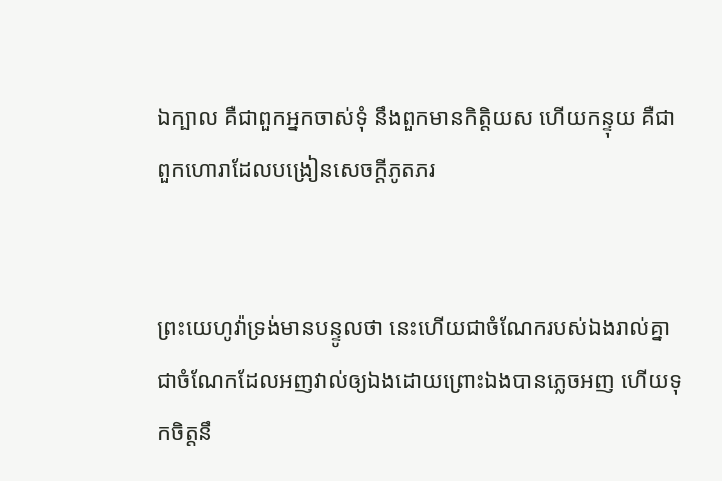ឯក្បាល គឺជាពួកអ្នកចាស់‌ទុំ នឹងពួកមានកិត្តិយស ហើយកន្ទុយ គឺជាពួកហោរាដែលបង្រៀនសេចក្ដីភូត‌ភរ


ព្រះ‌យេហូវ៉ាទ្រង់មានបន្ទូលថា នេះហើយជាចំណែករបស់ឯងរាល់គ្នា ជាចំណែកដែលអញវាល់ឲ្យឯងដោយព្រោះឯងបានភ្លេចអញ ហើយទុកចិត្តនឹ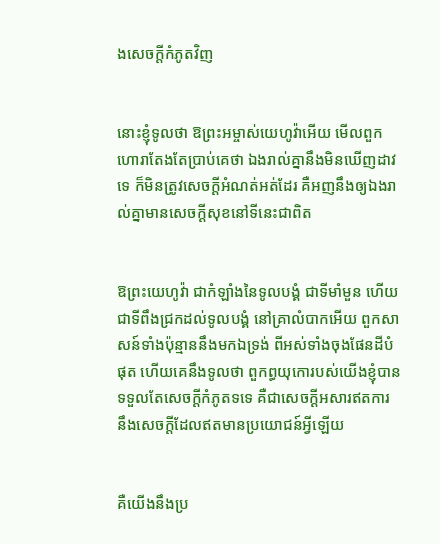ងសេចក្ដីកំភូតវិញ


នោះខ្ញុំទូលថា ឱព្រះ‌អម្ចាស់យេហូវ៉ាអើយ មើលពួកហោរាតែង‌តែប្រាប់គេថា ឯងរាល់គ្នានឹងមិនឃើញដាវទេ ក៏មិនត្រូវសេចក្ដីអំណត់‌អត់ដែរ គឺអញនឹងឲ្យឯងរាល់គ្នាមានសេចក្ដីសុខនៅទីនេះជាពិត


ឱព្រះ‌យេហូវ៉ា ជាកំឡាំងនៃទូលបង្គំ ជាទីមាំ‌មួន ហើយជាទីពឹងជ្រកដល់ទូលបង្គំ នៅគ្រាលំបាកអើយ ពួកសាសន៍ទាំងប៉ុន្មាននឹងមកឯទ្រង់ ពីអស់ទាំងចុងផែនដីបំផុត ហើយគេនឹងទូលថា ពួកព្ធយុ‌កោរបស់យើងខ្ញុំបានទទួលតែសេចក្ដីកំភូតទទេ គឺជាសេចក្ដីអសារឥតការ នឹងសេចក្ដីដែលឥតមានប្រយោជន៍អ្វីឡើយ


គឺយើងនឹងប្រ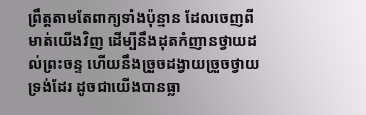ព្រឹត្តតាមតែពាក្យទាំងប៉ុន្មាន ដែលចេញពីមាត់យើងវិញ ដើម្បីនឹងដុតកំញានថ្វាយដល់ព្រះ‌ចន្ទ ហើយនឹងច្រួចដង្វាយច្រួចថ្វាយទ្រង់ដែរ ដូចជាយើងបានធ្លា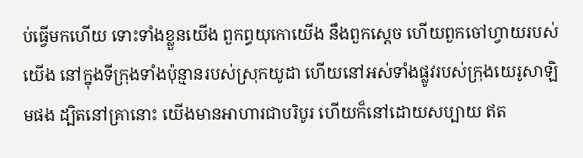ប់ធ្វើមកហើយ ទោះទាំងខ្លួនយើង ពួកព្ធយុ‌កោយើង នឹងពួកស្តេច ហើយពួកចៅហ្វាយរបស់យើង នៅក្នុងទីក្រុងទាំងប៉ុន្មានរបស់ស្រុកយូដា ហើយនៅអស់ទាំងផ្លូវរបស់ក្រុងយេរូ‌សាឡិមផង ដ្បិតនៅគ្រានោះ យើងមានអាហារជាបរិបូរ ហើយក៏នៅដោយសប្បាយ ឥត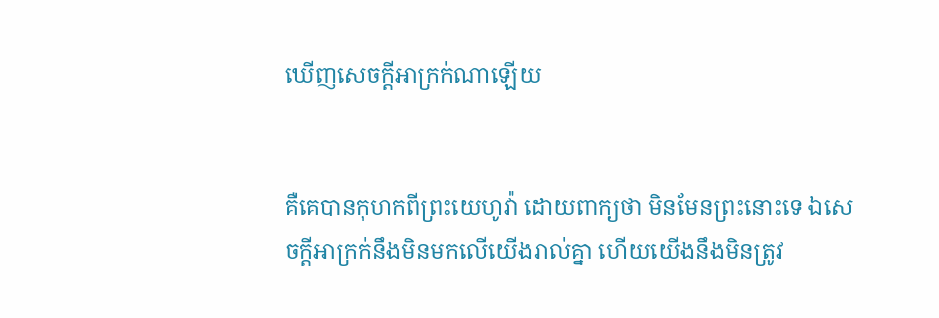ឃើញសេចក្ដីអាក្រក់ណាឡើយ


គឺគេបានកុហកពីព្រះ‌យេហូវ៉ា ដោយពាក្យថា មិនមែនព្រះនោះទេ ឯសេចក្ដីអាក្រក់នឹងមិនមកលើយើងរាល់គ្នា ហើយយើងនឹងមិនត្រូវ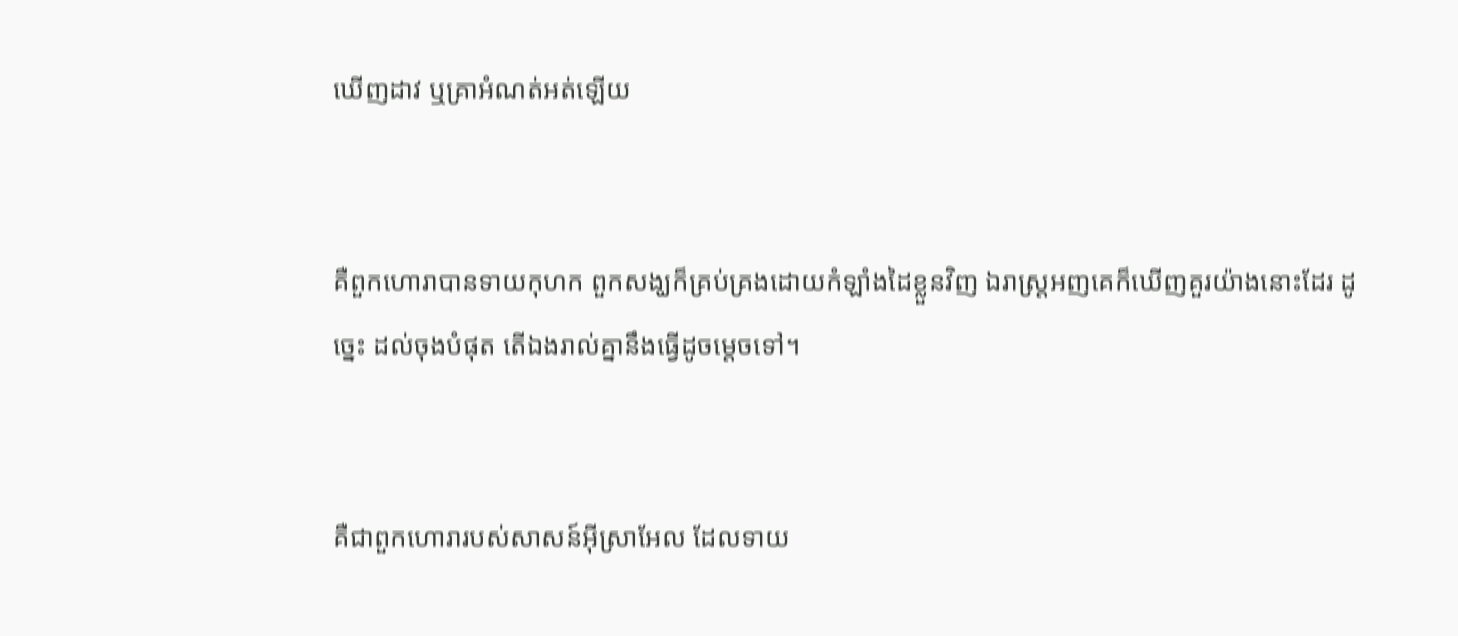ឃើញដាវ ឬគ្រាអំណត់‌អត់ឡើយ


គឺពួកហោរាបានទាយកុហក ពួកសង្ឃក៏គ្រប់‌គ្រងដោយកំឡាំងដៃខ្លួនវិញ ឯរាស្ត្រអញគេក៏ឃើញគួរយ៉ាងនោះដែរ ដូច្នេះ ដល់ចុងបំផុត តើឯងរាល់គ្នានឹងធ្វើដូចម្តេចទៅ។


គឺជាពួកហោរារបស់សាសន៍អ៊ីស្រាអែល ដែលទាយ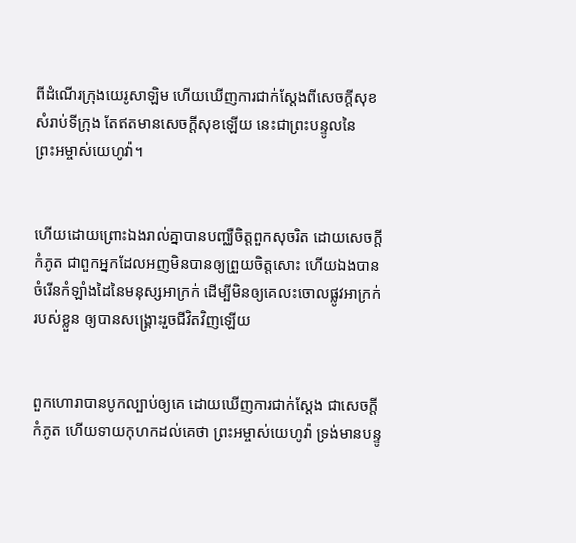ពីដំណើរក្រុងយេរូ‌សាឡិម ហើយឃើញការជាក់‌ស្តែងពីសេចក្ដីសុខសំរាប់ទីក្រុង តែឥតមានសេចក្ដីសុខឡើយ នេះជាព្រះ‌បន្ទូលនៃព្រះ‌អម្ចាស់យេហូវ៉ា។


ហើយដោយព្រោះឯងរាល់គ្នាបានបញ្ឈឺចិត្តពួកសុចរិត ដោយសេចក្ដីកំភូត ជាពួកអ្នកដែលអញមិនបានឲ្យព្រួយចិត្តសោះ ហើយឯងបានចំរើនកំឡាំងដៃនៃមនុស្សអាក្រក់ ដើម្បីមិនឲ្យគេលះចោលផ្លូវអាក្រក់របស់ខ្លួន ឲ្យបានសង្គ្រោះរួចជីវិតវិញឡើយ


ពួកហោរាបានបូកល្បាប់ឲ្យគេ ដោយឃើញការជាក់‌ស្តែង ជាសេចក្ដីកំភូត ហើយទាយកុហកដល់គេថា ព្រះ‌អម្ចាស់យេហូវ៉ា ទ្រង់មានបន្ទូ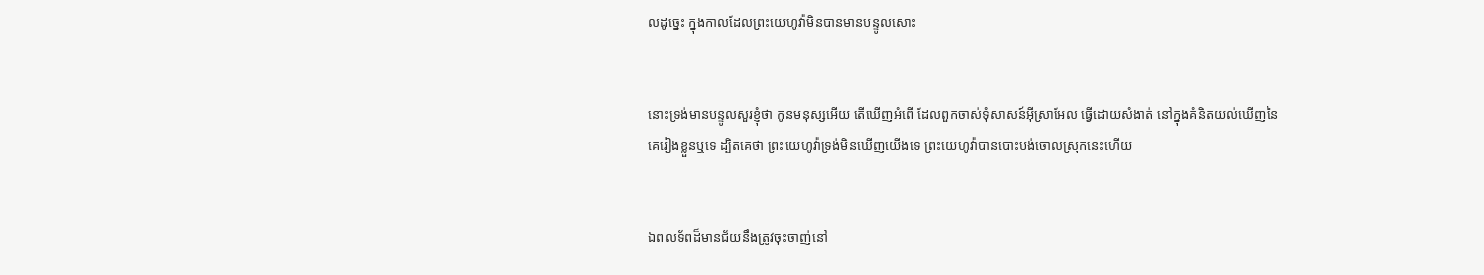លដូច្នេះ ក្នុងកាលដែលព្រះ‌យេហូវ៉ាមិនបានមានបន្ទូលសោះ


នោះទ្រង់មានបន្ទូលសួរខ្ញុំថា កូនមនុស្សអើយ តើឃើញអំពើ ដែលពួកចាស់‌ទុំសាសន៍អ៊ីស្រាអែល ធ្វើដោយសំងាត់ នៅក្នុងគំនិតយល់ឃើញនៃគេរៀងខ្លួនឬទេ ដ្បិតគេថា ព្រះ‌យេហូវ៉ាទ្រង់មិនឃើញយើងទេ ព្រះ‌យេហូវ៉ាបានបោះ‌បង់ចោលស្រុកនេះហើយ


ឯពលទ័ពដ៏មានជ័យនឹងត្រូវចុះចាញ់នៅ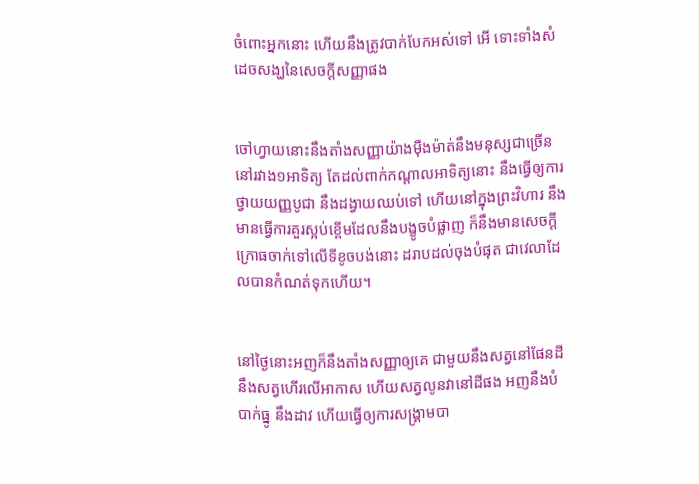ចំពោះអ្នកនោះ ហើយនឹងត្រូវបាក់បែកអស់ទៅ អើ ទោះទាំងសំដេចសង្ឃនៃសេចក្ដីសញ្ញាផង


ចៅហ្វាយនោះនឹងតាំងសញ្ញាយ៉ាងម៉ឺង‌ម៉ាត់នឹងមនុស្សជាច្រើននៅរវាង១អាទិត្យ តែដល់ពាក់កណ្តាលអាទិត្យនោះ នឹងធ្វើឲ្យការថ្វាយយញ្ញ‌បូជា នឹងដង្វាយឈប់ទៅ ហើយនៅក្នុងព្រះ‌វិហារ នឹងមានធ្វើការគួរស្អប់ខ្ពើមដែលនឹងបង្ខូចបំផ្លាញ ក៏នឹងមានសេចក្ដីក្រោធចាក់ទៅលើទីខូចបង់នោះ ដរាបដល់ចុងបំផុត ជាវេលាដែលបានកំណត់ទុកហើយ។


នៅថ្ងៃនោះអញក៏នឹងតាំងសញ្ញាឲ្យគេ ជាមួយនឹងសត្វនៅផែនដី នឹងសត្វហើរលើអាកាស ហើយសត្វលូនវានៅដីផង អញនឹងបំបាក់ធ្នូ នឹងដាវ ហើយធ្វើឲ្យការសង្គ្រាមបា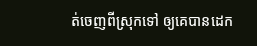ត់ចេញពីស្រុកទៅ ឲ្យគេបានដេក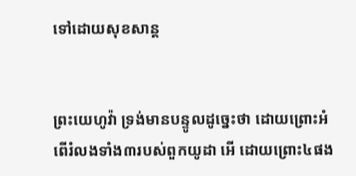ទៅដោយសុខ‌សាន្ត


ព្រះ‌យេហូវ៉ា ទ្រង់មានបន្ទូលដូច្នេះថា ដោយព្រោះអំពើរំលងទាំង៣របស់ពួកយូដា អើ ដោយព្រោះ៤ផង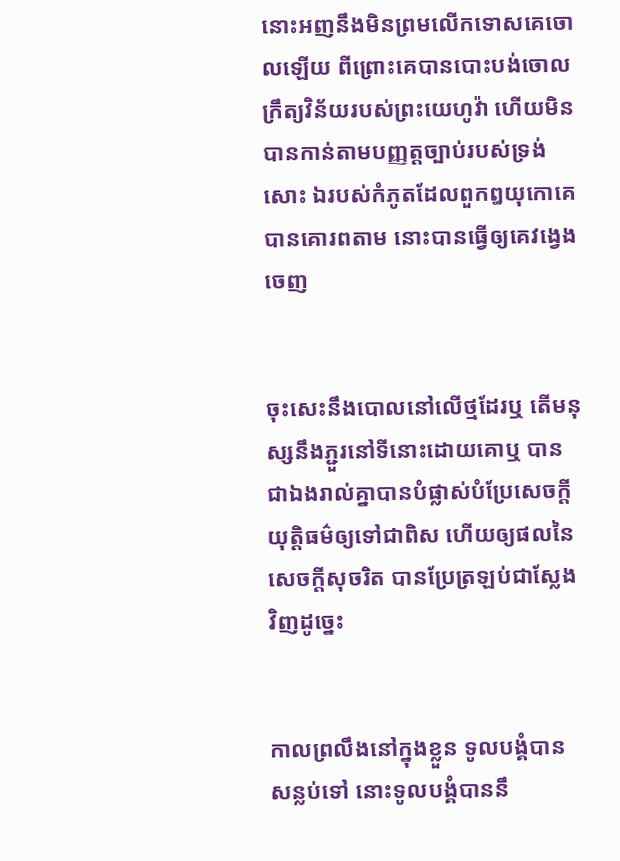នោះអញនឹងមិនព្រមលើកទោសគេចោលឡើយ ពីព្រោះគេបានបោះ‌បង់ចោលក្រឹត្យ‌វិន័យរបស់ព្រះ‌យេហូវ៉ា ហើយមិនបានកាន់តាមបញ្ញត្តច្បាប់របស់ទ្រង់សោះ ឯរបស់កំភូតដែលពួកឰយុកោគេបានគោរពតាម នោះបានធ្វើឲ្យគេវង្វេងចេញ


ចុះសេះនឹងបោលនៅលើថ្មដែរឬ តើមនុស្សនឹងភ្ជួរនៅទីនោះដោយគោឬ បានជាឯងរាល់គ្នាបានបំផ្លាស់បំប្រែសេចក្ដីយុត្តិ‌ធម៌ឲ្យទៅជាពិស ហើយឲ្យផលនៃសេចក្ដីសុចរិត បានប្រែត្រឡប់ជាស្លែងវិញដូច្នេះ


កាលព្រលឹងនៅក្នុងខ្លួន ទូលបង្គំបានសន្លប់ទៅ នោះទូលបង្គំបាននឹ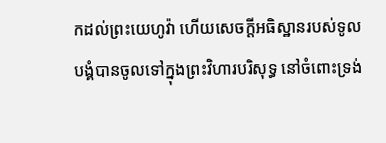កដល់ព្រះ‌យេហូវ៉ា ហើយសេចក្ដីអធិស្ឋានរបស់ទូលបង្គំបានចូលទៅក្នុងព្រះ‌វិហារបរិសុទ្ធ នៅចំពោះទ្រង់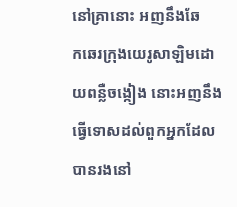នៅគ្រានោះ អញនឹងឆែក‌ឆេរក្រុងយេរូ‌សាឡិមដោយពន្លឺចង្កៀង នោះអញនឹងធ្វើទោសដល់ពួកអ្នកដែលបានរងនៅ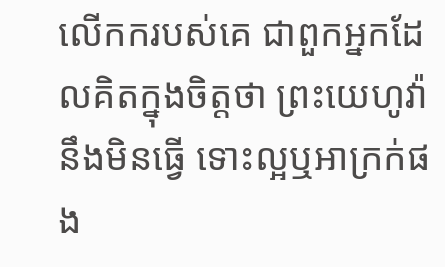លើកករបស់គេ ជាពួកអ្នកដែលគិតក្នុងចិត្តថា ព្រះ‌យេហូវ៉ានឹងមិនធ្វើ ទោះល្អឬអាក្រក់ផង